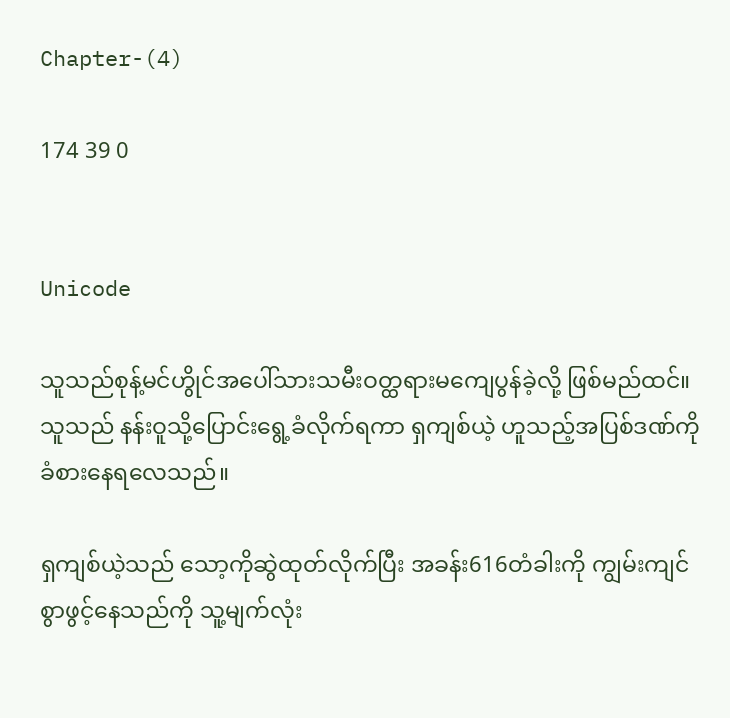Chapter-(4)

174 39 0


Unicode

သူသည်စုန့်မင်ဟွိုင်အပေါ်သားသမီးဝတ္ထရားမကျေပွန်ခဲ့လို့ ဖြစ်မည်ထင်။သူသည် နန်းဝူသို့ပြောင်းရွေ့ခံလိုက်ရကာ ရှကျစ်ယဲ့ ဟူသည့်အပြစ်ဒဏ်ကိုခံစားနေရလေသည်။

ရှကျစ်ယဲ့သည် သော့ကိုဆွဲထုတ်လိုက်ပြီး အခန်း616တံခါးကို ကျွမ်းကျင်စွာဖွင့်နေသည်ကို သူ့မျက်လုံး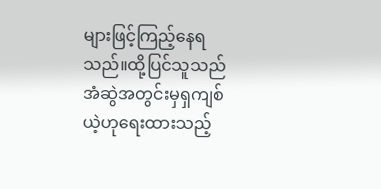များဖြင့်ကြည့်နေရသည်။ထို့ပြင်သူသည်အံဆွဲအတွင်းမှရှကျစ်
ယဲ့ဟုရေးထားသည့်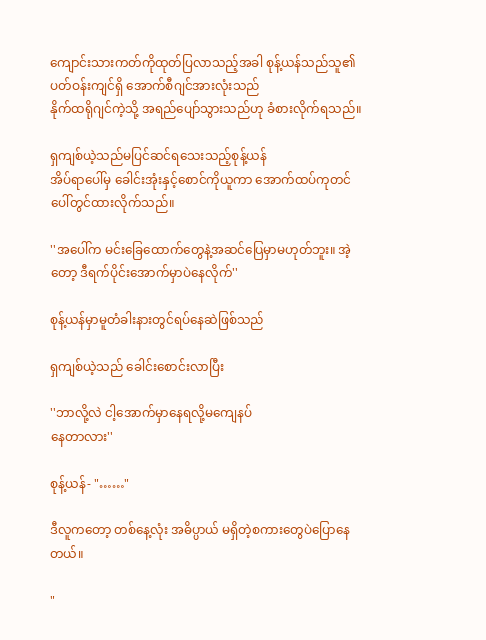ကျောင်းသားကတ်ကိုထုတ်ပြလာသည့်အခါ စုန့်ယန်သည်သူ၏
ပတ်ဝန်းကျင်ရှိ အောက်စီဂျင်အားလုံးသည်
နိုက်ထရိုဂျင်ကဲ့သို့ အရည်ပျော်သွားသည်ဟု ခံစားလိုက်ရသည်။

ရှကျစ်ယဲ့သည်မပြင်ဆင်ရသေးသည့်စုန့်ယန်
အိပ်ရာပေါ်မှ ခေါင်းအုံးနှင့်စောင်ကိုယူကာ အောက်ထပ်ကုတင်ပေါ်တွင်ထားလိုက်သည်။

''အပေါ်က မင်းခြေထောက်တွေနဲ့အဆင်ပြေမှာမဟုတ်ဘူး။ အဲ့တော့ ဒီရက်ပိုင်းအောက်မှာပဲနေလိုက်''

စုန့်ယန်မှာမူတံခါးနားတွင်ရပ်နေဆဲဖြစ်သည်

ရှကျစ်ယဲ့သည် ခေါင်းစောင်းလာပြီး

''ဘာလို့လဲ ငါ့အောက်မှာနေရလို့မကျေနပ်
နေတာလား''

စုန့်ယန်- "……"

ဒီလူကတော့ တစ်နေ့လုံး အဓိပ္ပာယ် မရှိတဲ့စကားတွေပဲပြောနေတယ်။

"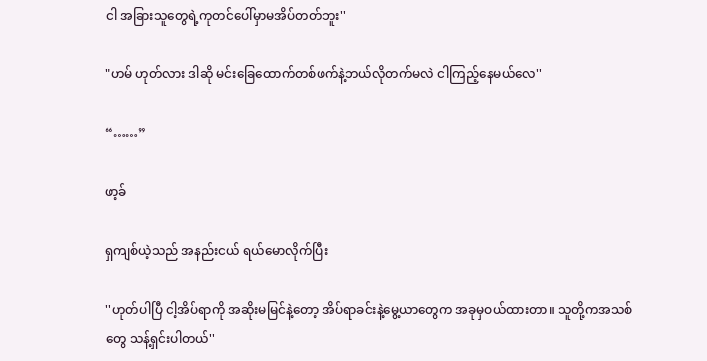ငါ အခြားသူတွေရဲ့ကုတင်ပေါ်မှာမအိပ်တတ်ဘူး''

"ဟမ် ဟုတ်လား ဒါဆို မင်းခြေထောက်တစ်ဖက်နဲ့ဘယ်လိုတက်မလဲ ငါကြည့်နေမယ်လေ''

“……”

ဖာ့ခ်

ရှကျစ်ယဲ့သည် အနည်းငယ် ရယ်မောလိုက်ပြီး

''ဟုတ်ပါပြီ ငါ့အိပ်ရာကို အဆိုးမမြင်နဲ့တော့ အိပ်ရာခင်းနဲ့မွေ့ယာတွေက အခုမှဝယ်ထားတာ။ သူတို့ကအသစ်တွေ သန့်ရှင်းပါတယ်''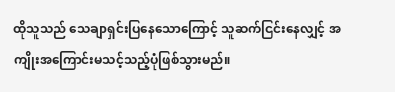ထိုသူသည် သေချာရှင်းပြနေသောကြောင့် သူဆက်ငြင်းနေလျှင့် အကျိုးအကြောင်းမသင့်သည့်ပုံဖြစ်သွားမည်။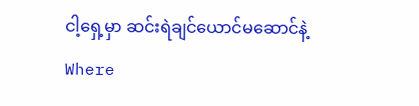ငါ့ရှေ့မှာ ဆင်းရဲချင်ယောင်မဆောင်နဲ့Where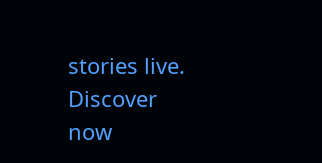stories live. Discover now